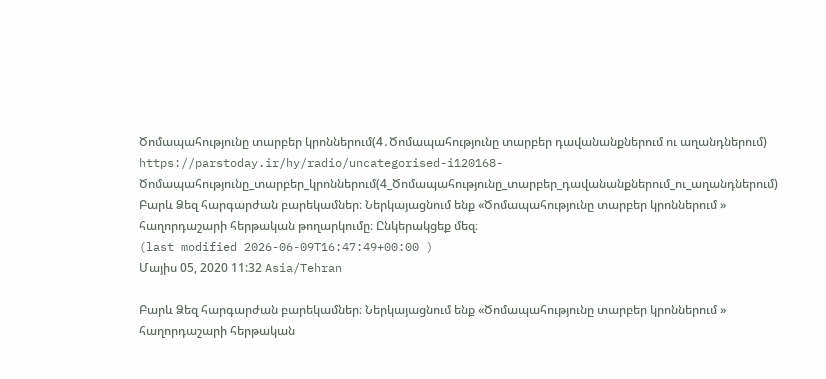Ծոմապահությունը տարբեր կրոններում(4․Ծոմապահությունը տարբեր դավանանքներում ու աղանդներում)
https://parstoday.ir/hy/radio/uncategorised-i120168-Ծոմապահությունը_տարբեր_կրոններում(4_Ծոմապահությունը_տարբեր_դավանանքներում_ու_աղանդներում)
Բարև Ձեզ հարգարժան բարեկամներ։ Ներկայացնում ենք «Ծոմապահությունը տարբեր կրոններում »  հաղորդաշարի հերթական թողարկումը։ Ընկերակցեք մեզ։
(last modified 2026-06-09T16:47:49+00:00 )
Մայիս 05, 2020 11:32 Asia/Tehran

Բարև Ձեզ հարգարժան բարեկամներ։ Ներկայացնում ենք «Ծոմապահությունը տարբեր կրոններում »  հաղորդաշարի հերթական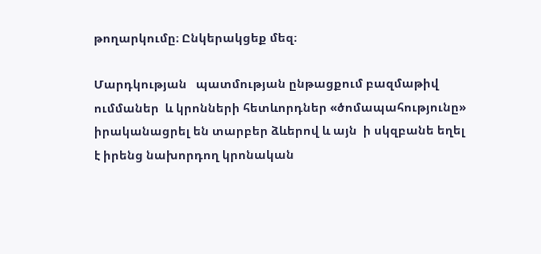թողարկումը։ Ընկերակցեք մեզ։

Մարդկության   պատմության ընթացքում բազմաթիվ  ումմաներ  և կրոնների հետևորդներ «ծոմապահությունը»  իրականացրել են տարբեր ձևերով և այն  ի սկզբանե եղել է իրենց նախորդող կրոնական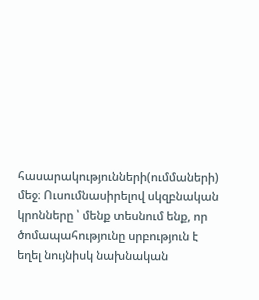հասարակությունների(ումմաների)  մեջ։ Ուսումնասիրելով սկզբնական   կրոնները ՝ մենք տեսնում ենք, որ ծոմապահությունը սրբություն է եղել նույնիսկ նախնական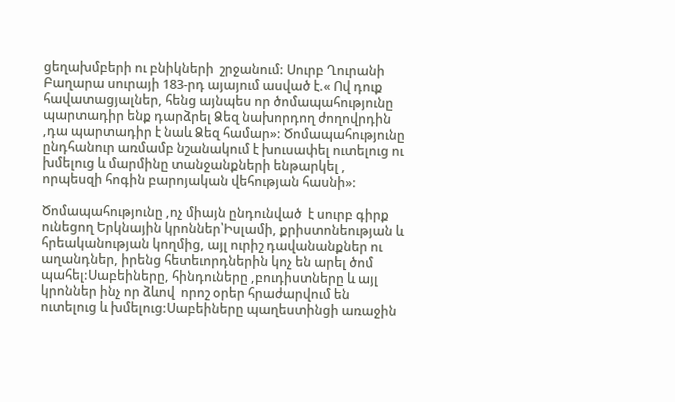ցեղախմբերի ու բնիկների  շրջանում: Սուրբ Ղուրանի Բաղարա սուրայի 183-րդ այայում ասված է.« Ով դուք հավատացյալներ, հենց այնպես որ ծոմապահությունը պարտադիր ենք դարձրել Ձեզ նախորդող ժողովրդին ,դա պարտադիր է նաև Ձեզ համար»: Ծոմապահությունը ընդհանուր առմամբ նշանակում է խուսափել ուտելուց ու խմելուց և մարմինը տանջանքների ենթարկել , որպեսզի հոգին բարոյական վեհության հասնի»:

Ծոմապահությունը ,ոչ միայն ընդունված  է սուրբ գիրք ունեցող Երկնային կրոններ՝Իսլամի, քրիստոնեության և հրեականության կողմից, այլ ուրիշ դավանանքներ ու աղանդներ, իրենց հետեւորդներին կոչ են արել ծոմ պահել:Սաբեիները, հինդուները ,բուդիստները և այլ կրոններ ինչ որ ձևով  որոշ օրեր հրաժարվում են ուտելուց և խմելուց:Սաբեիները պաղեստինցի առաջին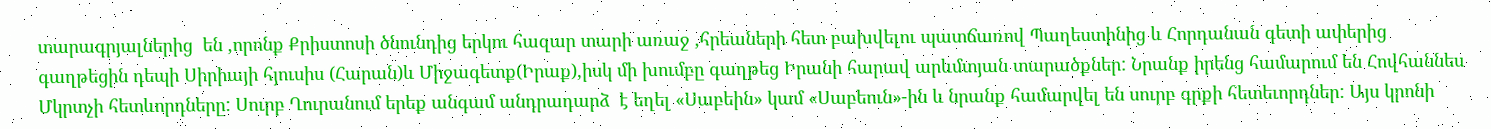տարագրյալներից  են ,որոնք Քրիստոսի ծնունդից երկու հազար տարի առաջ ,հրեաների հետ բախվելու պատճառով Պաղեստինից և Հորդանան գետի ափերից գաղթեցին դեպի Սիրիայի հյուսիս (Հարան)և Միջագետք(Իրաք),իսկ մի խումբը գաղթեց Իրանի հարավ արևմտյան տարածքներ: Նրանք իրենց համարում են Հովհաննես Մկրտչի հետևորդները: Սուրբ Ղուրանում երեք անգամ անդրադարձ  է եղել «Սաբեին» կամ «Սաբեուն»-ին և նրանք համարվել են սուրբ գրքի հետեւորդներ: Այս կրոնի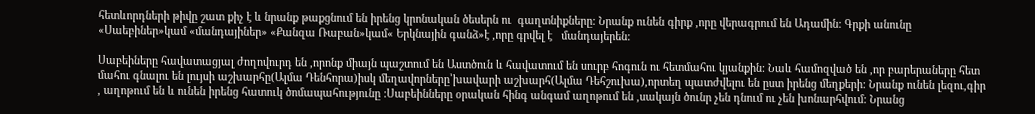հետևորդների թիվը շատ քիչ է և նրանք թաքցնում են իրենց կրոնական ծեսերն ու  գաղտնիքները: Նրանք ունեն գիրք ,որը վերագրում են Ադամին: Գրքի անունը «Սաեբիներ»կամ «մանդայիներ» «Քանզա Ռաբան»կամ« Երկնային գանձ»է ,որը գրվել է   մանդայերեն:

Սաբեիները հավատացյալ ժողովուրդ են ,որոնք միայն պաշտում են Աստծուն և հավատում են սուրբ հոգուն ու հետմահու կյանքին: Նաև համոզված են ,որ բարերաները հետ մահու գնալու են լույսի աշխարհը(Ալմա Դենհորա)իսկ մեղավորները՝խավարի աշխարհ(Ալմա Դեհշուխա),որտեղ պատժվելու են ըստ իրենց մեղքերի: Նրանք ունեն լեզու,գիր , աղոթում են և ունեն իրենց հատուկ ծոմապահությունը :Սաբեինները օրական հինգ անգամ աղոթում են ,սակայն ծունր չեն դնում ու չեն խոնարհվում: Նրանց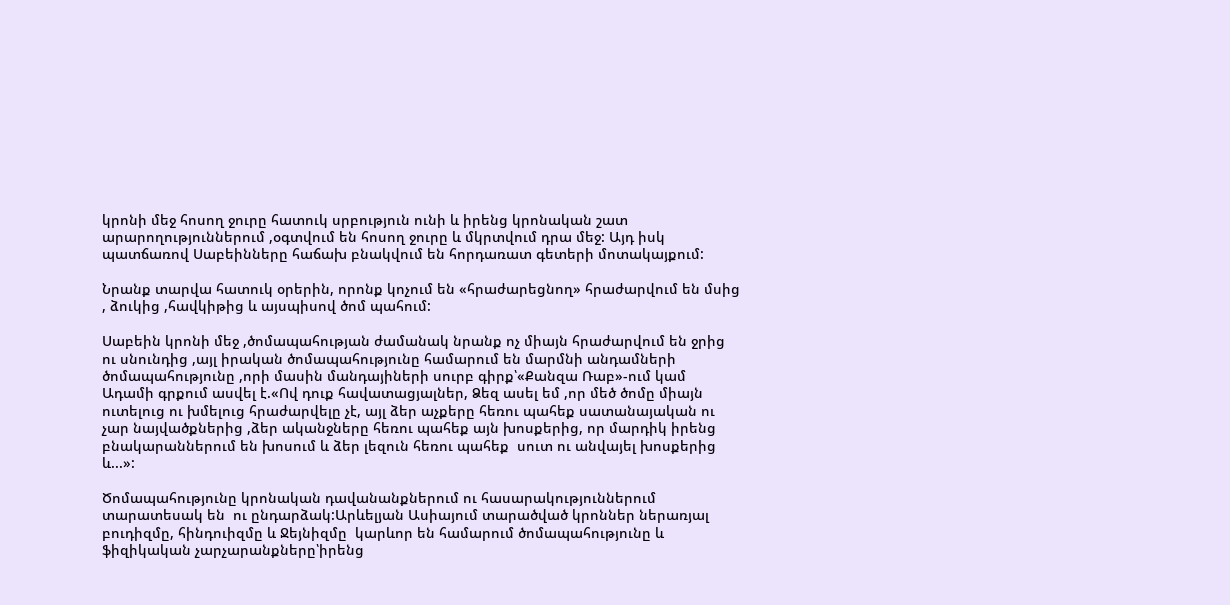կրոնի մեջ հոսող ջուրը հատուկ սրբություն ունի և իրենց կրոնական շատ արարողություններում ,օգտվում են հոսող ջուրը և մկրտվում դրա մեջ: Այդ իսկ պատճառով Սաբեինները հաճախ բնակվում են հորդառատ գետերի մոտակայքում:

Նրանք տարվա հատուկ օրերին, որոնք կոչում են «հրաժարեցնող» հրաժարվում են մսից , ձուկից ,հավկիթից և այսպիսով ծոմ պահում:

Սաբեին կրոնի մեջ ,ծոմապահության ժամանակ նրանք ոչ միայն հրաժարվում են ջրից ու սնունդից ,այլ իրական ծոմապահությունը համարում են մարմնի անդամների ծոմապահությունը ,որի մասին մանդայիների սուրբ գիրք՝«Քանզա Ռաբ»-ում կամ Ադամի գրքում ասվել է.«Ով դուք հավատացյալներ, Ձեզ ասել եմ ,որ մեծ ծոմը միայն ուտելուց ու խմելուց հրաժարվելը չէ, այլ ձեր աչքերը հեռու պահեք սատանայական ու չար նայվածքներից ,ձեր ականջները հեռու պահեք այն խոսքերից, որ մարդիկ իրենց բնակարաններում են խոսում և ձեր լեզուն հեռու պահեք  սուտ ու անվայել խոսքերից և...»:

Ծոմապահությունը կրոնական դավանանքներում ու հասարակություններում  տարատեսակ են  ու ընդարձակ:Արևելյան Ասիայում տարածված կրոններ ներառյալ բուդիզմը, հինդուիզմը և Ջեյնիզմը  կարևոր են համարում ծոմապահությունը և ֆիզիկական չարչարանքները՝իրենց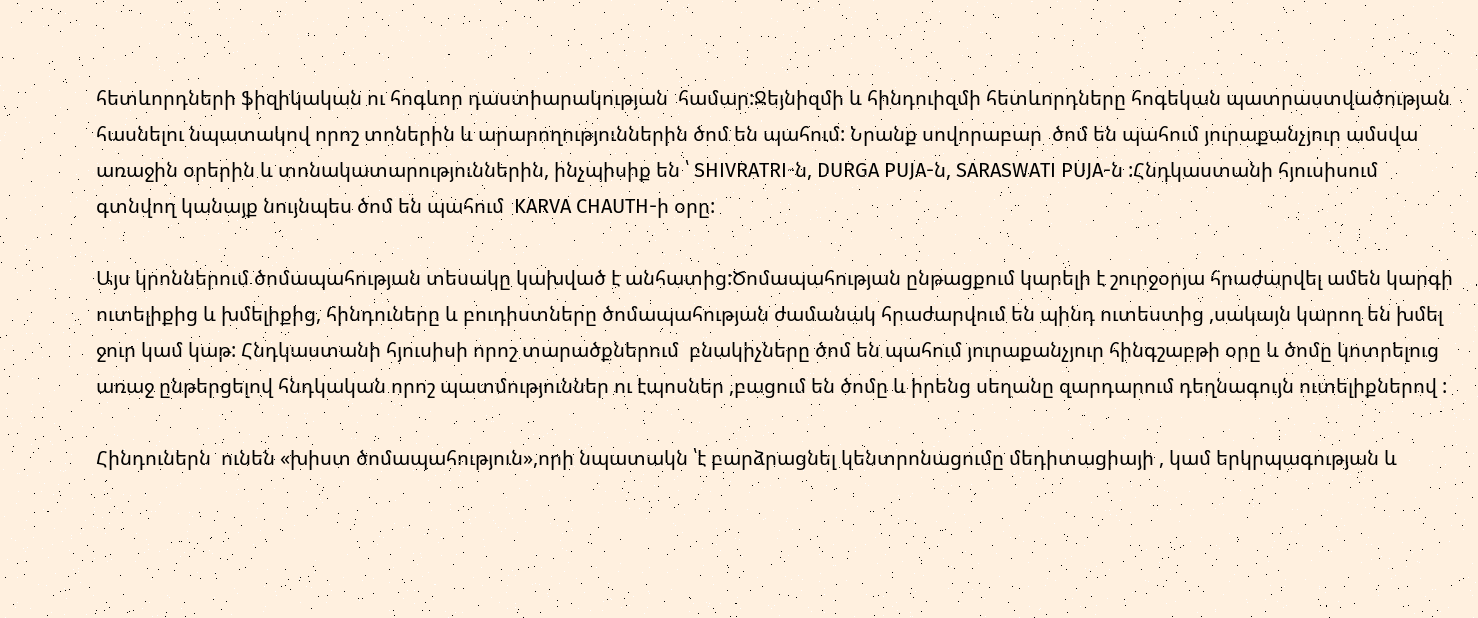հետևորդների ֆիզիկական ու հոգևոր դաստիարակության  համար:Ջեյնիզմի և հինդուիզմի հետևորդները հոգեկան պատրաստվածության հասնելու նպատակով որոշ տոներին և արարողություններին ծոմ են պահում: Նրանք սովորաբար  ծոմ են պահում յուրաքանչյուր ամսվա առաջին օրերին և տոնակատարություններին, ինչպիսիք են ՝ SHIVRATRI-ն, DURGA PUJA-ն, SARASWATI PUJA-ն :Հնդկաստանի հյուսիսում գտնվող կանայք նույնպես ծոմ են պահում  KARVA CHAUTH-ի օրը:

Այս կրոններում ծոմապահության տեսակը կախված է անհատից:Ծոմապահության ընթացքում կարելի է շուրջօրյա հրաժարվել ամեն կարգի ուտելիքից և խմելիքից, հինդուները և բուդիստները ծոմապահության ժամանակ հրաժարվում են պինդ ուտեստից ,սակայն կարող են խմել ջուր կամ կաթ: Հնդկաստանի հյուսիսի որոշ տարածքներում  բնակիչները ծոմ են պահում յուրաքանչյուր հինգշաբթի օրը և ծոմը կոտրելուց առաջ ընթերցելով հնդկական որոշ պատմություններ ու էպոսներ ,բացում են ծոմը և իրենց սեղանը զարդարում դեղնագույն ուտելիքներով :

Հինդուներն  ունեն «խիստ ծոմապահություն»,որի նպատակն ՝է բարձրացնել կենտրոնացումը մեդիտացիայի , կամ երկրպագության և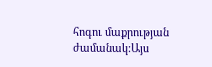հոգու մաքրության ժամանակ:Այս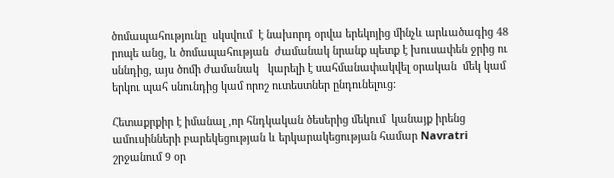ծոմապահությունը  սկսվում  է նախորդ օրվա երեկոյից մինչև արևածագից 48 րոպե անց, և ծոմապահության  ժամանակ նրանք պետք է խուսափեն ջրից ու սննդից, այս ծոմի ժամանակ   կարելի է սահմանափակվել օրական  մեկ կամ երկու պահ սնունդից կամ որոշ ուտեստներ ընդունելուց:

Հետաքրքիր է իմանալ ,որ հնդկական ծեսերից մեկում  կանայք իրենց ամուսինների բարեկեցության և երկարակեցության համար Navratri շրջանում 9 օր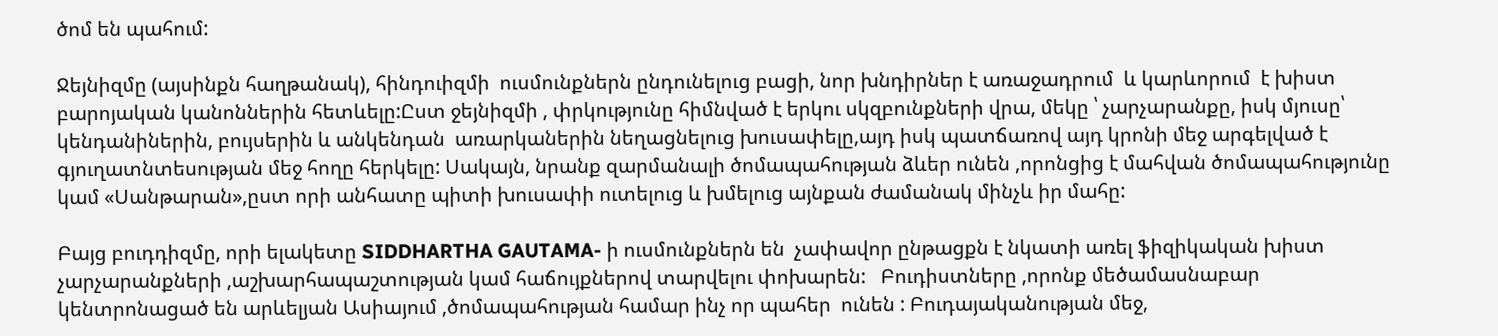ծոմ են պահում:

Ջեյնիզմը (այսինքն հաղթանակ), հինդուիզմի  ուսմունքներն ընդունելուց բացի, նոր խնդիրներ է առաջադրում  և կարևորում  է խիստ բարոյական կանոններին հետևելը:Ըստ ջեյնիզմի , փրկությունը հիմնված է երկու սկզբունքների վրա, մեկը ՝ չարչարանքը, իսկ մյուսը՝ կենդանիներին, բույսերին և անկենդան  առարկաներին նեղացնելուց խուսափելը,այդ իսկ պատճառով այդ կրոնի մեջ արգելված է գյուղատնտեսության մեջ հողը հերկելը: Սակայն, նրանք զարմանալի ծոմապահության ձևեր ունեն ,որոնցից է մահվան ծոմապահությունը կամ «Սանթարան»,ըստ որի անհատը պիտի խուսափի ուտելուց և խմելուց այնքան ժամանակ մինչև իր մահը:

Բայց բուդդիզմը, որի ելակետը SIDDHARTHA GAUTAMA- ի ուսմունքներն են  չափավոր ընթացքն է նկատի առել ֆիզիկական խիստ չարչարանքների ,աշխարհապաշտության կամ հաճույքներով տարվելու փոխարեն:   Բուդիստները ,որոնք մեծամասնաբար կենտրոնացած են արևելյան Ասիայում ,ծոմապահության համար ինչ որ պահեր  ունեն : Բուդայականության մեջ,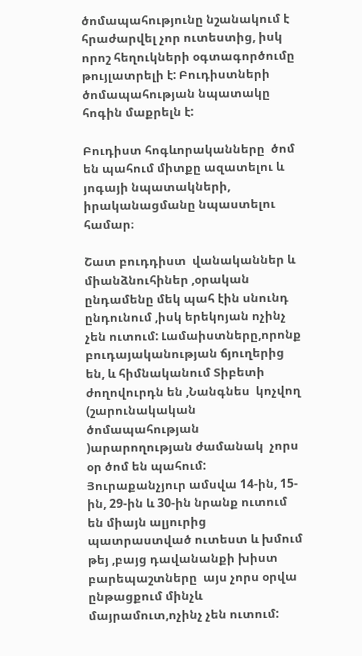ծոմապահությունը նշանակում է հրաժարվել չոր ուտեստից, իսկ որոշ հեղուկների օգտագործումը թույլատրելի է: Բուդիստների ծոմապահության նպատակը հոգին մաքրելն է:

Բուդիստ հոգևորականները  ծոմ են պահում միտքը ազատելու և յոգայի նպատակների, իրականացմանը նպաստելու համար։

Շատ բուդդիստ  վանականներ և միանձնուհիներ ,օրական ընդամենը մեկ պահ էին սնունդ ընդունում ,իսկ երեկոյան ոչինչ չեն ուտում: Լամաիստները,որոնք բուդայականության ճյուղերից  են, և հիմնականում Տիբետի ժողովուրդն են ,Նանգնես  կոչվող (շարունակական ծոմապահության )արարողության ժամանակ  չորս օր ծոմ են պահում: Յուրաքանչյուր ամսվա 14-ին, 15-ին, 29-ին և 30-ին նրանք ուտում են միայն ալյուրից պատրաստված ուտեստ և խմում թեյ ,բայց դավանանքի խիստ բարեպաշտները  այս չորս օրվա ընթացքում մինչև մայրամուտ,ոչինչ չեն ուտում: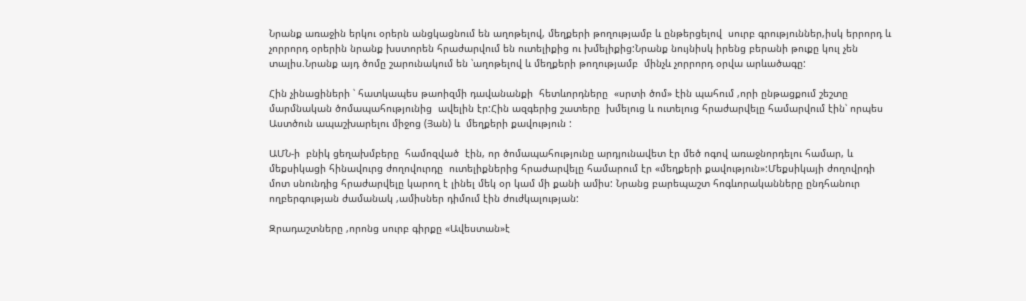Նրանք առաջին երկու օրերն անցկացնում են աղոթելով, մեղքերի թողությամբ և ընթերցելով  սուրբ գրություններ,իսկ երրորդ և չորրորդ օրերին նրանք խստորեն հրաժարվում են ուտելիքից ու խմելիքից:Նրանք նույնիսկ իրենց բերանի թուքը կուլ չեն տալիս.Նրանք այդ ծոմը շարունակում են ՝աղոթելով և մեղքերի թողությամբ  մինչև չորրորդ օրվա արևածագը:

Հին չինացիների ՝ հատկապես թաոիզմի դավանանքի  հետևորդները  «սրտի ծոմ» էին պահում ,որի ընթացքում շեշտը մարմնական ծոմապահությունից  ավելին էր:Հին ազգերից շատերը  խմելուց և ուտելուց հրաժարվելը համարվում էին՝ որպես Աստծուն ապաշխարելու միջոց (Յան) և  մեղքերի քավություն :

ԱՄՆ-ի  բնիկ ցեղախմբերը  համոզված  էին, որ ծոմապահությունը արդյունավետ էր մեծ ոգով առաջնորդելու համար, և մեքսիկացի հինավուրց ժողովուրդը  ուտելիքներից հրաժարվելը համարում էր «մեղքերի քավություն»:Մեքսիկայի ժողովրդի մոտ սնունդից հրաժարվելը կարող է լինել մեկ օր կամ մի քանի ամիս: Նրանց բարեպաշտ հոգևորականները ընդհանուր ողբերգության ժամանակ ,ամիսներ դիմում էին ժուժկալության:

Զրադաշտները ,որոնց սուրբ գիրքը «Ավեստան»է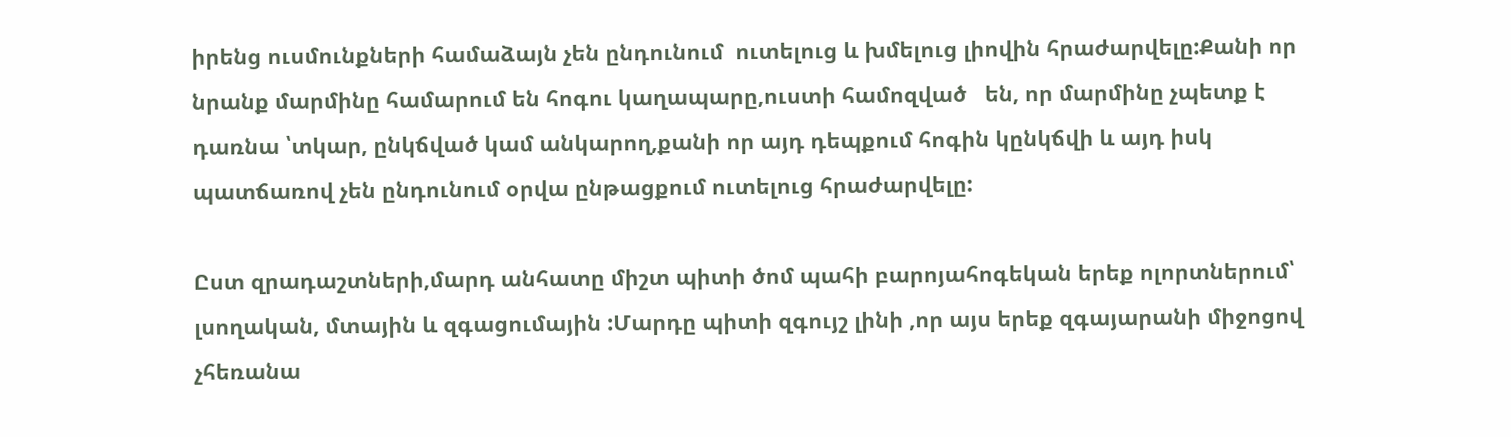իրենց ուսմունքների համաձայն չեն ընդունում  ուտելուց և խմելուց լիովին հրաժարվելը:Քանի որ նրանք մարմինը համարում են հոգու կաղապարը,ուստի համոզված   են, որ մարմինը չպետք է դառնա ՝տկար, ընկճված կամ անկարող,քանի որ այդ դեպքում հոգին կընկճվի և այդ իսկ պատճառով չեն ընդունում օրվա ընթացքում ուտելուց հրաժարվելը:

Ըստ զրադաշտների,մարդ անհատը միշտ պիտի ծոմ պահի բարոյահոգեկան երեք ոլորտներում՝ լսողական, մտային և զգացումային :Մարդը պիտի զգույշ լինի ,որ այս երեք զգայարանի միջոցով չհեռանա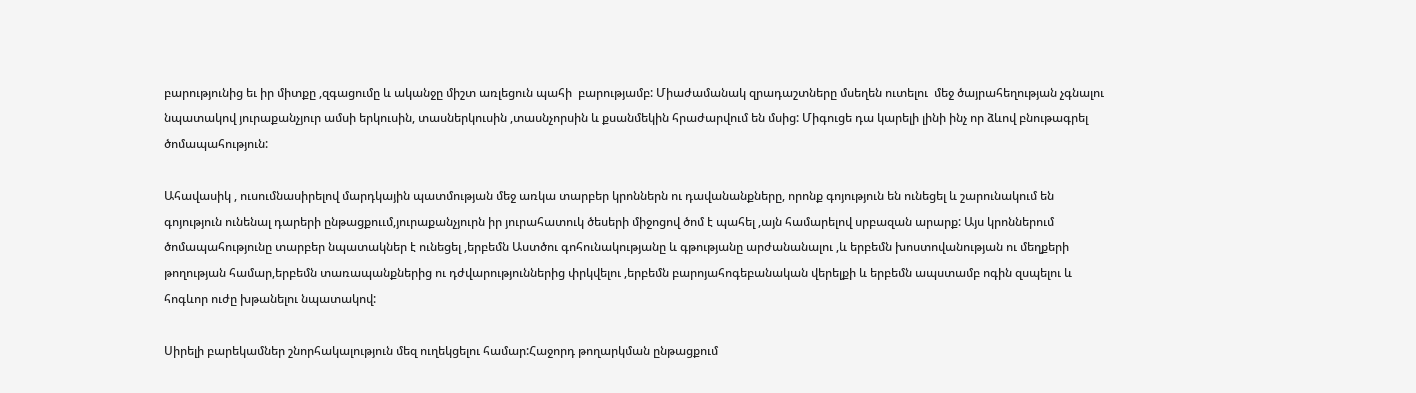բարությունից եւ իր միտքը ,զգացումը և ականջը միշտ առլեցուն պահի  բարությամբ: Միաժամանակ զրադաշտները մսեղեն ուտելու  մեջ ծայրահեղության չգնալու նպատակով յուրաքանչյուր ամսի երկուսին, տասներկուսին ,տասնչորսին և քսանմեկին հրաժարվում են մսից: Միգուցե դա կարելի լինի ինչ որ ձևով բնութագրել ծոմապահություն:

Ահավասիկ , ուսումնասիրելով մարդկային պատմության մեջ առկա տարբեր կրոններն ու դավանանքները, որոնք գոյություն են ունեցել և շարունակում են գոյություն ունենալ դարերի ընթացքոււմ,յուրաքանչյուրն իր յուրահատուկ ծեսերի միջոցով ծոմ է պահել ,այն համարելով սրբազան արարք: Այս կրոններում ծոմապահությունը տարբեր նպատակներ է ունեցել ,երբեմն Աստծու գոհունակությանը և գթությանը արժանանալու ,և երբեմն խոստովանության ու մեղքերի թողության համար,երբեմն տառապանքներից ու դժվարություններից փրկվելու ,երբեմն բարոյահոգեբանական վերելքի և երբեմն ապստամբ ոգին զսպելու և  հոգևոր ուժը խթանելու նպատակով:

Սիրելի բարեկամներ շնորհակալություն մեզ ուղեկցելու համար:Հաջորդ թողարկման ընթացքում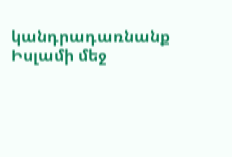կանդրադառնանք Իսլամի մեջ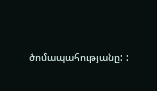ծոմապահությանը: :